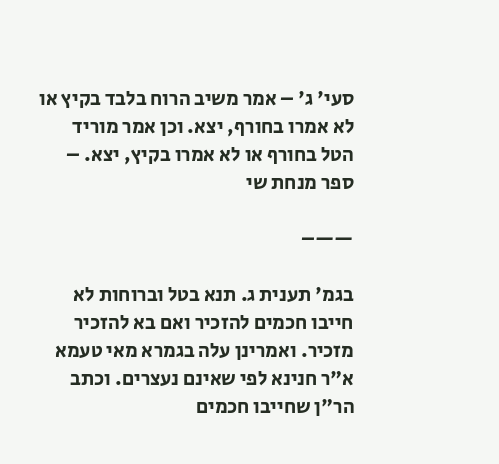סעי' ג' – אמר משיב הרוח בלבד בקיץ או לא אמרו בחורף, יצא. וכן אמר מוריד הטל בחורף או לא אמרו בקיץ, יצא. – ספר מנחת שי

——–

בגמ' תענית ג. תנא בטל וברוחות לא חייבו חכמים להזכיר ואם בא להזכיר מזכיר. ואמרינן עלה בגמרא מאי טעמא א"ר חנינא לפי שאינם נעצרים. וכתב הר"ן שחייבו חכמים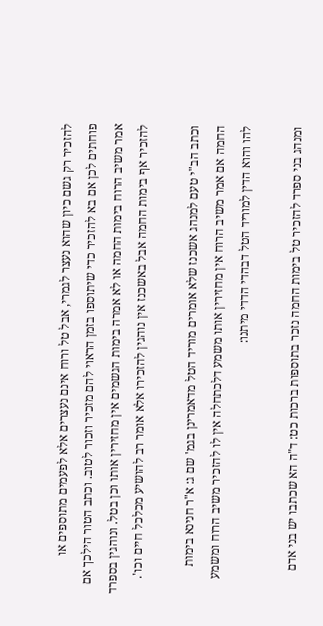להזכיר רק גשם כיון שהוא נעצר לגמרי, אבל טל ורוח אינם נעצרים אלא לפעמים מתוספים או פוחתים לכן אם בא להזכיר כדי שיתוספו בזמן הראוי להם מזכיר וזכור לטוב. וכתב הטור הילכך אם אמר משיב הרוח בימות החמה או לא אמרה בימות הגשמים אין מחזירין אותו וכן בטל. ונוהגין בספרד להזכיר אף בימות החמה אבל באשכנז אין נוהגין להזכירו אלא אומר רב להושיע מכלכל חיים וכו'.

וכתב הב"י טעם למנהג אשכנז שלא אומרים מוריד הטל מדאמרינן בגמ' שם ג: א"ר חנינא בימות החמה אם אמר משיב הרוח אין מחזירין אותו משמע דלכתחלה אין לו להזכיר משיב הרוח ומשמע להו והוא הדין למוריד הטל דבהדי הדדי מיתנו:

ומנהג בני ספרד להזכיר טל בימות החמה נזכר בתוספות ברכות כט: ד"ה הא שכתבו יש בני אדם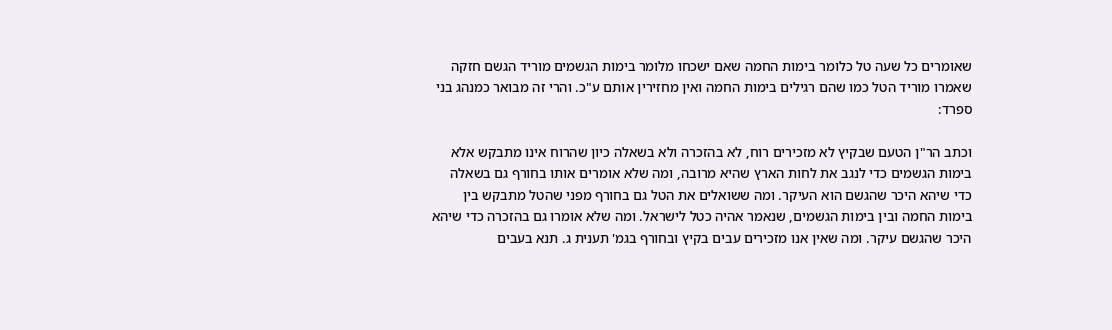שאומרים כל שעה טל כלומר בימות החמה שאם ישכחו מלומר בימות הגשמים מוריד הגשם חזקה שאמרו מוריד הטל כמו שהם רגילים בימות החמה ואין מחזירין אותם ע"כ. והרי זה מבואר כמנהג בני ספרד:

וכתב הר"ן הטעם שבקיץ לא מזכירים רוח, לא בהזכרה ולא בשאלה כיון שהרוח אינו מתבקש אלא בימות הגשמים כדי לנגב את לחות הארץ שהיא מרובה, ומה שלא אומרים אותו בחורף גם בשאלה כדי שיהא היכר שהגשם הוא העיקר. ומה ששואלים את הטל גם בחורף מפני שהטל מתבקש בין בימות החמה ובין בימות הגשמים, שנאמר אהיה כטל לישראל. ומה שלא אומרו גם בהזכרה כדי שיהא היכר שהגשם עיקר. ומה שאין אנו מזכירים עבים בקיץ ובחורף בגמ' תענית ג. תנא בעבים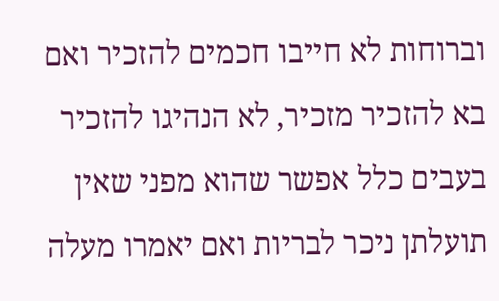וברוחות לא חייבו חכמים להזכיר ואם בא להזכיר מזכיר, לא הנהיגו להזכיר בעבים כלל אפשר שהוא מפני שאין תועלתן ניכר לבריות ואם יאמרו מעלה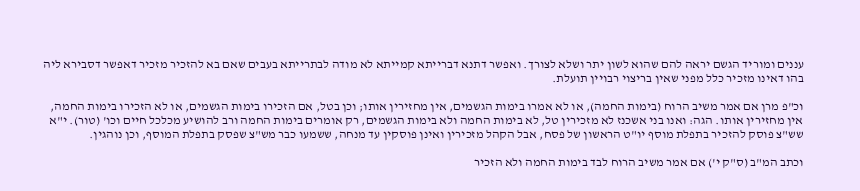עננים ומוריד הגשם יראה להם שהוא לשון יתר ושלא לצורך. ואפשר דתנא דברייתא קמייתא לא מודה לבתרייתא בעבים שאם בא להזכיר מזכיר דאפשר דסבירא ליה בהו דאינו מזכיר כלל מפני שאין בריצוי רבויין תועלת.

וכ"פ מרן אם אמר משיב הרוח (בימות החמה), או לא אמרו בימות הגשמים, אין מחזירין אותו; וכן בטל, אם הזכירו בימות הגשמים, או לא הזכירו בימות החמה, אין מחזירין אותו. הגה: ואנו בני אשכנז לא מזכירין טל, לא בימות החמה ולא בימות הגשמים, רק אומרים בימות החמה ורב להושיע מכלכל חיים וכו' (טור). י"א שש"צ פוסק להזכיר בתפלת מוסף יו"ט הראשון של פסח, אבל הקהל מזכירין ואינן פוסקין עד מנחה, ששמעו כבר מש"צ שפסק בתפלת המוסף, וכן נוהגין.

וכתב המ"ב (ס"ק י') אם אמר משיב הרוח לבד בימות החמה ולא הזכיר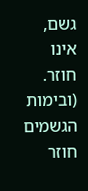גשם, אינו חוזר. (ובימות הגשמים חוזר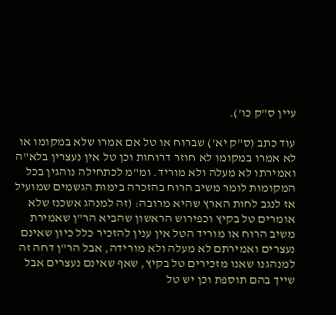עיין ס"ק כו').

עוד כתב (ס"ק יא') שברוח או טל אם אמרו שלא במקומו או לא אמרו במקומו לא חוזר דרוחות וכן טל אין נעצרין בלא"ה ואמירתו לא מעלה ולא מוריד. ומ"מ לכתחילה נוהגין בכל המקומות לומר משיב הרוח בהזכרה בימות הגשמים שמועיל אז לנגב לחות הארץ שהיא מרובה: (זה למנהג אשכנז שלא אומרים טל בקיץ וכפירוש הראשון שהביא הר"ן שאמירת משיב הרוח או מוריד הטל אין ענין להזכיר כלל כיון שאינם נעצרים ואמירתם לא מעלה ולא מורידה, אבל הר"ן דחה זה למנהגנו שאנו מזכירים טל בקיץ, שאף שאינם נעצרים אבל שייך בהם תוספת וכן יש טל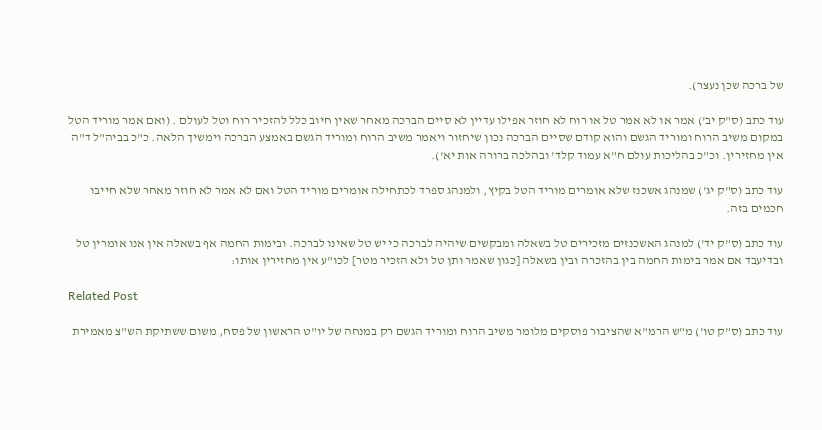של ברכה שכן נעצר).

עוד כתב (ס"ק יב') אמר או לא אמר טל או רוח לא חוזר אפילו עדיין לא סיים הברכה מאחר שאין חיוב כלל להזכיר רוח וטל לעולם . (ואם אמר מוריד הטל במקום משיב הרוח ומוריד הגשם והוא קודם שסיים הברכה נכון שיחזור ויאמר משיב הרוח ומוריד הגשם באמצע הברכה וימשיך הלאה. כ"כ בביה"ל ד"ה אין מחזירין. וכ"כ בהליכות עולם ח"א עמוד קלד' ובהלכה ברורה אות יא').

עוד כתב (ס"ק יג') שמנהג אשכנז שלא אומרים מוריד הטל בקיץ, ולמנהג ספרד לכתחילה אומרים מוריד הטל ואם לא אמר לא חוזר מאחר שלא חייבו חכמים בזה.

עוד כתב (ס"ק יד') למנהג האשכנזים מזכירים טל בשאלה ומבקשים שיהיה לברכה כי יש טל שאינו לברכה. ובימות החמה אף בשאלה אין אנו אומרין טל ובדיעבד אם אמר בימות החמה בין בהזכרה ובין בשאלה [כגון שאמר ותן טל ולא הזכיר מטר] לכו"ע אין מחזירין אותו:

Related Post

עוד כתב (ס"ק טו') מ"ש הרמ"א שהציבור פוסקים מלומר משיב הרוח ומוריד הגשם רק במנחה של יו"ט הראשון של פסח, משום ששתיקת הש"צ מאמירת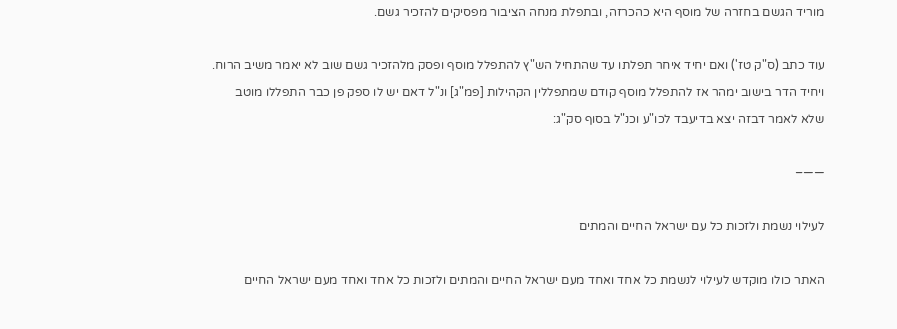מוריד הגשם בחזרה של מוסף היא כהכרזה, ובתפלת מנחה הציבור מפסיקים להזכיר גשם.

עוד כתב (ס"ק טז') ואם יחיד איחר תפלתו עד שהתחיל הש"ץ להתפלל מוסף ופסק מלהזכיר גשם שוב לא יאמר משיב הרוח. ויחיד הדר בישוב ימהר אז להתפלל מוסף קודם שמתפללין הקהילות [פמ"ג] ונ"ל דאם יש לו ספק פן כבר התפללו מוטב שלא לאמר דבזה יצא בדיעבד לכו"ע וכנ"ל בסוף סק"ג:

——–

לעילוי נשמת ולזכות כל עם ישראל החיים והמתים

האתר כולו מוקדש לעילוי לנשמת כל אחד ואחד מעם ישראל החיים והמתים ולזכות כל אחד ואחד מעם ישראל החיים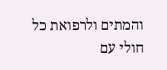והמתים ולרפואת כל חולי עם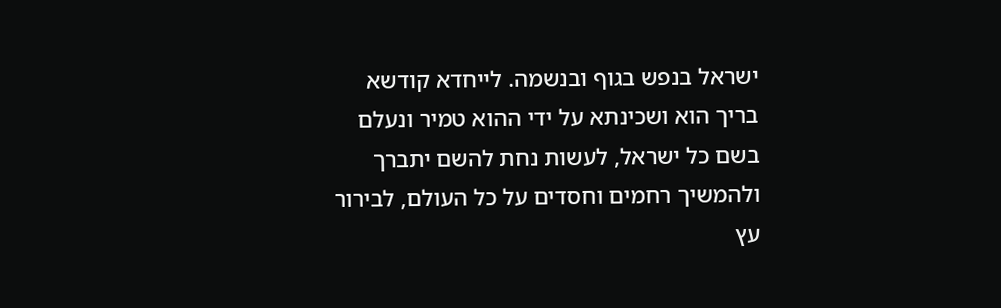ישראל בנפש בגוף ובנשמה. לייחדא קודשא בריך הוא ושכינתא על ידי ההוא טמיר ונעלם בשם כל ישראל, לעשות נחת להשם יתברך ולהמשיך רחמים וחסדים על כל העולם, לבירור עץ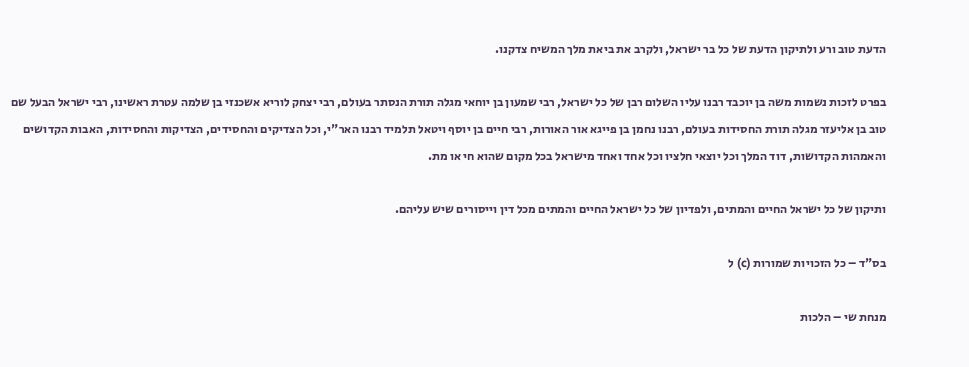הדעת טוב ורע ולתיקון הדעת של כל בר ישראל, ולקרב את ביאת מלך המשיח צדקנו.

בפרט לזכות נשמות משה בן יוכבד רבנו עליו השלום רבן של כל ישראל, רבי שמעון בן יוחאי מגלה תורת הנסתר בעולם, רבי יצחק לוריא אשכנזי בן שלמה עטרת ראשינו, רבי ישראל הבעל שם טוב בן אליעזר מגלה תורת החסידות בעולם, רבנו נחמן בן פייגא אור האורות, רבי חיים בן יוסף ויטאל תלמיד רבנו האר"י, וכל הצדיקים והחסידים, הצדיקות והחסידות, האבות הקדושים והאמהות הקדושות, דוד המלך וכל יוצאי חלציו וכל אחד ואחד מישראל בכל מקום שהוא חי או מת.

ותיקון של כל ישראל החיים והמתים, ולפדיון של כל ישראל החיים והמתים מכל דין וייסורים שיש עליהם.

בס"ד – כל הזכויות שמורות (c) ל

מנחת שי – הלכות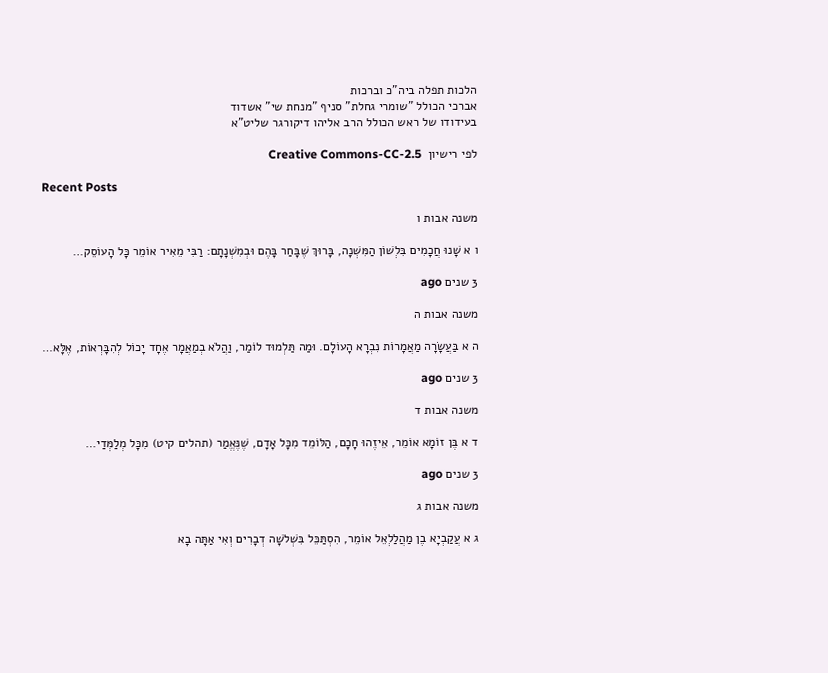הלכות תפלה ביה"כ וברכות
אברכי הכולל "שומרי גחלת" סניף "מנחת שי" אשדוד
בעידודו של ראש הכולל הרב אליהו דיקורגר שליט"א

לפי רישיון  Creative Commons-CC-2.5

Recent Posts

משנה אבות ו

ו א שָׁנוּ חֲכָמִים בִּלְשׁוֹן הַמִּשְׁנָה, בָּרוּךְ שֶׁבָּחַר בָּהֶם וּבְמִשְׁנָתָם: רַבִּי מֵאִיר אוֹמֵר כָּל הָעוֹסֵק…

3 שנים ago

משנה אבות ה

ה א בַּעֲשָׂרָה מַאֲמָרוֹת נִבְרָא הָעוֹלָם. וּמַה תַּלְמוּד לוֹמַר, וַהֲלֹא בְמַאֲמָר אֶחָד יָכוֹל לְהִבָּרְאוֹת, אֶלָּא…

3 שנים ago

משנה אבות ד

ד א בֶּן זוֹמָא אוֹמֵר, אֵיזֶהוּ חָכָם, הַלּוֹמֵד מִכָּל אָדָם, שֶׁנֶּאֱמַר (תהלים קיט) מִכָּל מְלַמְּדַי…

3 שנים ago

משנה אבות ג

ג א עֲקַבְיָא בֶן מַהֲלַלְאֵל אוֹמֵר, הִסְתַּכֵּל בִּשְׁלשָׁה דְבָרִים וְאִי אַתָּה בָא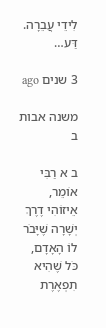לִידֵי עֲבֵרָה. דַּע…

3 שנים ago

משנה אבות ב

ב א רַבִּי אוֹמֵר, אֵיזוֹהִי דֶרֶךְ יְשָׁרָה שֶׁיָּבֹר לוֹ הָאָדָם, כֹּל שֶׁהִיא תִפְאֶרֶת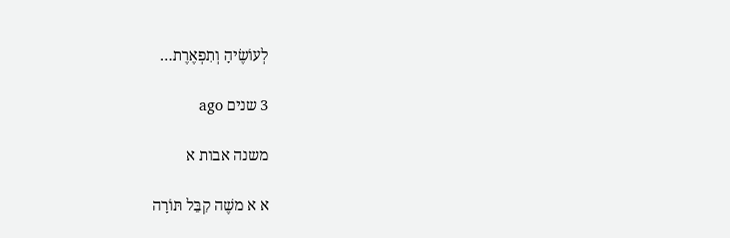לְעוֹשֶׂיהָ וְתִפְאֶרֶת…

3 שנים ago

משנה אבות א

א א משֶׁה קִבֵּל תּוֹרָה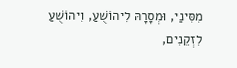מִסִּינַי, וּמְסָרָהּ לִיהוֹשֻׁעַ, וִיהוֹשֻׁעַ לִזְקֵנִים,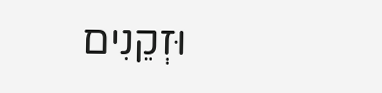וּזְקֵנִים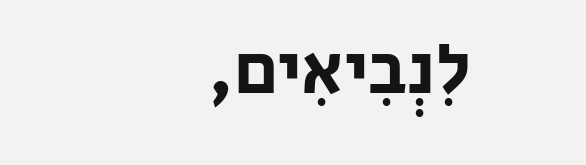לִנְבִיאִים,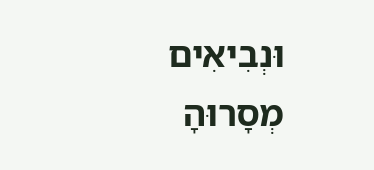וּנְבִיאִים מְסָרוּהָ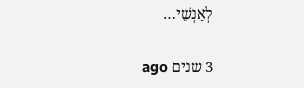לְאַנְשֵׁי…

3 שנים ago